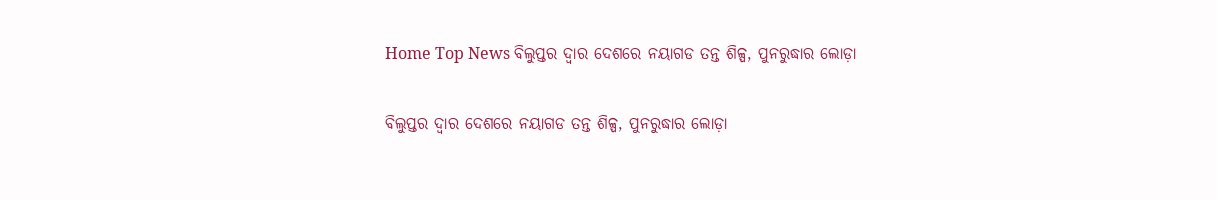Home Top News ବିଲୁପ୍ତର ଦ୍ୱାର ଦେଶରେ ନୟାଗଡ ତନ୍ତ ଶିଳ୍ପ, ପୁନରୁଦ୍ଧାର ଲୋଡ଼ା

ବିଲୁପ୍ତର ଦ୍ୱାର ଦେଶରେ ନୟାଗଡ ତନ୍ତ ଶିଳ୍ପ, ପୁନରୁଦ୍ଧାର ଲୋଡ଼ା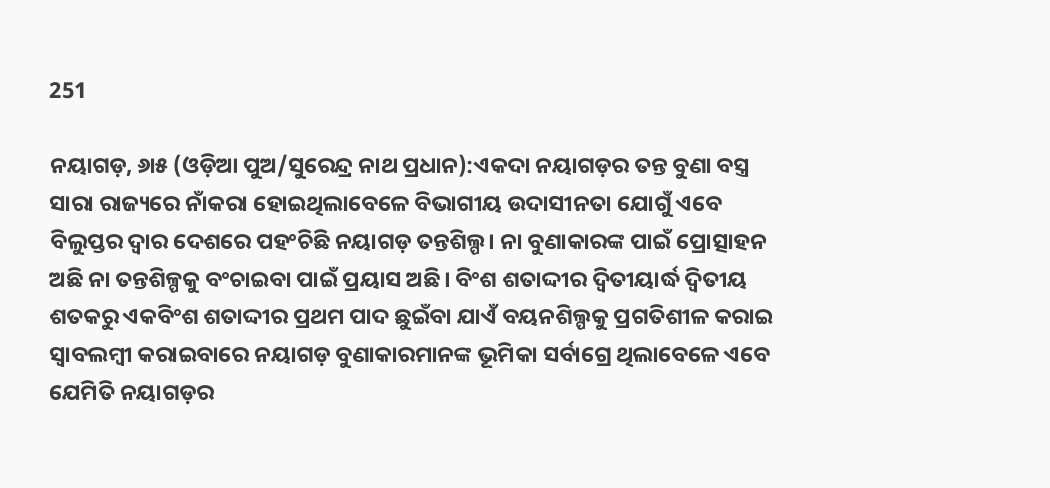251

ନୟାଗଡ଼, ୬ା୫ (ଓଡ଼ିଆ ପୁଅ/ସୁରେନ୍ଦ୍ର ନାଥ ପ୍ରଧାନ):ଏକଦା ନୟାଗଡ଼ର ତନ୍ତ ବୁଣା ବସ୍ତ୍ର ସାରା ରାଜ୍ୟରେ ନାଁକରା ହୋଇଥିଲାବେଳେ ବିଭାଗୀୟ ଉଦାସୀନତା ଯୋଗୁଁ ଏବେ ବିଲୁପ୍ତର ଦ୍ୱାର ଦେଶରେ ପହଂଚିଛି ନୟାଗଡ଼ ତନ୍ତଶିଲ୍ପ। ନା ବୁଣାକାରଙ୍କ ପାଇଁ ପ୍ରୋତ୍ସାହନ ଅଛି ନା ତନ୍ତଶିଳ୍ପକୁ ବଂଚାଇବା ପାଇଁ ପ୍ରୟାସ ଅଛି। ବିଂଶ ଶତାଦ୍ଦୀର ଦ୍ୱିତୀୟାର୍ଦ୍ଧ ଦ୍ୱିତୀୟ ଶତକରୁ ଏକବିଂଶ ଶତାଦ୍ଦୀର ପ୍ରଥମ ପାଦ ଛୁଇଁବା ଯାଏଁ ବୟନଶିଲ୍ପକୁ ପ୍ରଗତିଶୀଳ କରାଇ ସ୍ୱାବଲମ୍ବୀ କରାଇବାରେ ନୟାଗଡ଼ ବୁଣାକାରମାନଙ୍କ ଭୂମିକା ସର୍ବାଗ୍ରେ ଥିଲାବେଳେ ଏବେ ଯେମିତି ନୟାଗଡ଼ର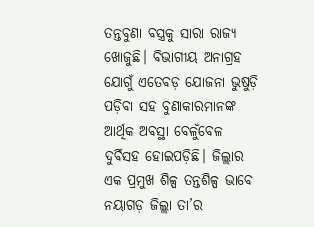ତନ୍ତବୁଣା ବସ୍ତ୍ରକୁ ସାରା ରାଜ୍ୟ ଖୋଜୁଛି। ବିଭାଗୀୟ ଅନାଗ୍ରହ ଯୋଗୁଁ ଏତେବଡ଼ ଯୋଜନା ଭୁଷୁଡ଼ି ପଡ଼ିବା ସହ ବୁଣାକାରମାନଙ୍କ ଆର୍ଥିକ ଅବସ୍ଥା ବେଳୁଁବେଳ ଦୁର୍ବିସହ ହୋଇପଡ଼ିଛି। ଜିଲ୍ଲାର ଏକ ପ୍ରମୁଖ ଶିଳ୍ପ ତନ୍ତଶିଳ୍ପ ଭାବେ ନୟାଗଡ଼ ଜିଲ୍ଲା ତା’ର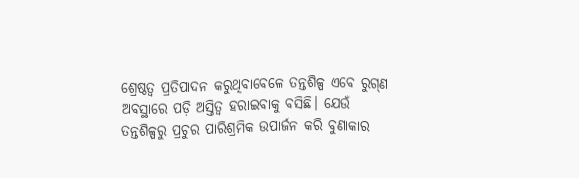ଶ୍ରେଷ୍ଠତ୍ୱ ପ୍ରତିପାଦନ କରୁଥିବାବେଳେ ତନ୍ତଶିଳ୍ପ ଏବେ ରୁଗ୍‌ଣ ଅବସ୍ଥାରେ ପଡ଼ି ଅସ୍ତିତ୍ୱ ହରାଇବାକୁ ବସିଛି। ଯେଉଁ ତନ୍ତଶିଳ୍ପରୁ ପ୍ରଚୁର ପାରିଶ୍ରମିକ ଉପାର୍ଜନ କରି ବୁଣାକାର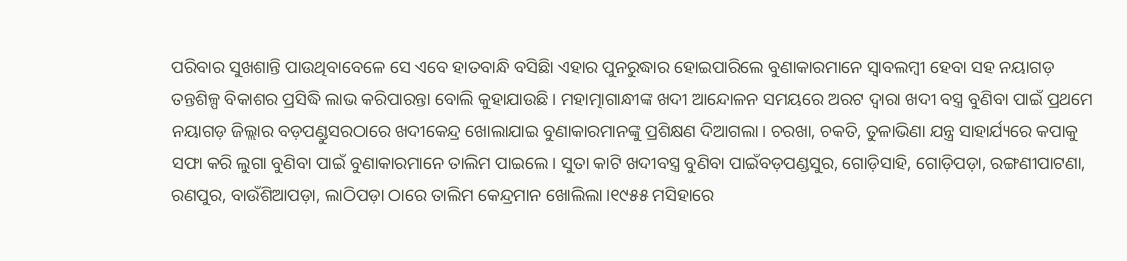ପରିବାର ସୁଖଶାନ୍ତି ପାଉଥିବାବେଳେ ସେ ଏବେ ହାତବାନ୍ଧି ବସିଛିା ଏହାର ପୁନରୁଦ୍ଧାର ହୋଇପାରିଲେ ବୁଣାକାରମାନେ ସ୍ୱାବଲମ୍ବୀ ହେବା ସହ ନୟାଗଡ଼ ତନ୍ତଶିଳ୍ପ ବିକାଶର ପ୍ରସିଦ୍ଧି ଲାଭ କରିପାରନ୍ତା ବୋଲି କୁହାଯାଉଛି। ମହାତ୍ମାଗାନ୍ଧୀଙ୍କ ଖଦୀ ଆନ୍ଦୋଳନ ସମୟରେ ଅରଟ ଦ୍ୱାରା ଖଦୀ ବସ୍ତ୍ର ବୁଣିବା ପାଇଁ ପ୍ରଥମେ ନୟାଗଡ଼ ଜିଲ୍ଲାର ବଡ଼ପଣ୍ଡୁସରଠାରେ ଖଦୀକେନ୍ଦ୍ର ଖୋଲାଯାଇ ବୁଣାକାରମାନଙ୍କୁ ପ୍ରଶିକ୍ଷଣ ଦିଆଗଲା। ଚରଖା, ଚକତି, ତୁଳାଭିଣା ଯନ୍ତ୍ର ସାହାର୍ଯ୍ୟରେ କପାକୁ ସଫା କରି ଲୁଗା ବୁଣିବା ପାଇଁ ବୁଣାକାରମାନେ ତାଲିମ ପାଇଲେ। ସୁତା କାଟି ଖଦୀବସ୍ତ୍ର ବୁଣିବା ପାଇଁବଡ଼ପଣ୍ଡସୁର, ଗୋଡ଼ିସାହି, ଗୋଡ଼ିପଡ଼ା, ରଙ୍ଗଣୀପାଟଣା, ରଣପୁର, ବାଉଁଶିଆପଡ଼ା, ଲାଠିପଡ଼ା ଠାରେ ତାଲିମ କେନ୍ଦ୍ରମାନ ଖୋଲିଲା।୧୯୫୫ ମସିହାରେ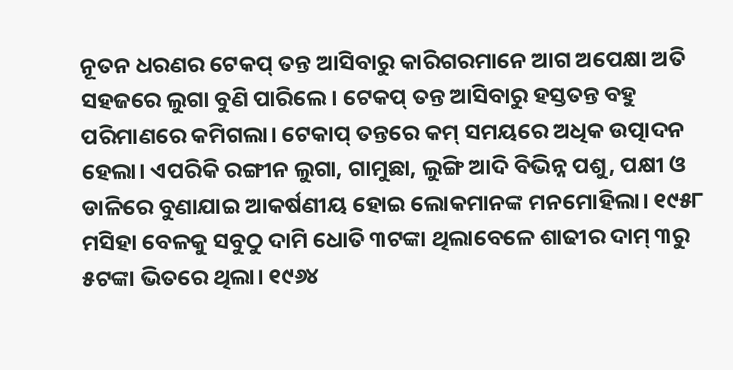ନୂତନ ଧରଣର ଟେକପ୍ ତନ୍ତ ଆସିବାରୁ କାରିଗରମାନେ ଆଗ ଅପେକ୍ଷା ଅତି ସହଜରେ ଲୁଗା ବୁଣି ପାରିଲେ। ଟେକପ୍ ତନ୍ତ ଆସିବାରୁ ହସ୍ତତନ୍ତ ବହୁ ପରିମାଣରେ କମିଗଲା। ଟେକାପ୍ ତନ୍ତରେ କମ୍ ସମୟରେ ଅଧିକ ଉତ୍ପାଦନ ହେଲା। ଏପରିକି ରଙ୍ଗୀନ ଲୁଗା, ଗାମୁଛା, ଲୁଙ୍ଗି ଆଦି ବିଭିନ୍ନ ପଶୁ, ପକ୍ଷୀ ଓ ଡାଳିରେ ବୁଣାଯାଇ ଆକର୍ଷଣୀୟ ହୋଇ ଲୋକମାନଙ୍କ ମନମୋହିଲା। ୧୯୫୮ ମସିହା ବେଳକୁ ସବୁଠୁ ଦାମି ଧୋତି ୩ଟଙ୍କା ଥିଲାବେଳେ ଶାଢୀର ଦାମ୍ ୩ରୁ ୫ଟଙ୍କା ଭିତରେ ଥିଲା। ୧୯୬୪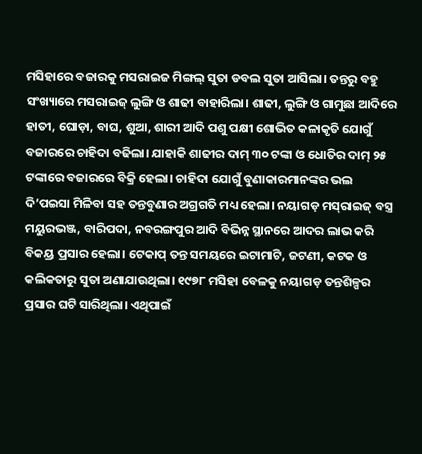ମସିହାରେ ବଜାରକୁ ମସରାଇଜ ମିଙ୍ଗଲ୍ ସୁତା ଡବଲ ସୁତା ଆସିଲା। ତନ୍ତରୁ ବହୁ ସଂଖ୍ୟାରେ ମସରାଇଜ୍ ଲୁଙ୍ଗି ଓ ଶାଢୀ ବାହାରିଲା। ଶାଢୀ, ଲୁଙ୍ଗି ଓ ଗାମୁଛା ଆଦିରେ ହାତୀ, ଘୋଡ଼ା, ବାଘ, ଶୁଆ, ଶାରୀ ଆଦି ପଶୁ ପକ୍ଷୀ ଶୋଭିତ କଳାକୃତି ଯୋଗୁଁ ବଜାରରେ ଚାହିଦା ବଢିଲା। ଯାହାକି ଶାଢୀର ଦାମ୍ ୩୦ ଟଙ୍କା ଓ ଧୋତିର ଦାମ୍ ୨୫ ଟଙ୍କାରେ ବଜାରରେ ବିକ୍ରି ହେଲା। ଚାହିଦା ଯୋଗୁଁ ବୁଣାକାରମାନଙ୍କର ଭଲ ଦି’ପଇସା ମିଳିବା ସହ ତନ୍ତବୁଣାର ଅଗ୍ରଗତି ମଧ୍ୟ ହେଲା। ନୟାଗଡ଼ ମସ୍‌ରାଇଜ୍ ବସ୍ତ୍ର ମୟୁରଭଞ୍ଜ, ବାରିପଦା, ନବରଙ୍ଗପୁର ଆଦି ବିଭିନ୍ନ ସ୍ଥାନରେ ଆଦର ଲାଭ କରି ବିକୟ୍ର ପ୍ରସାର ହେଲା। ଟେକାପ୍ ତନ୍ତ ସମୟରେ ଇଟାମାଟି, ଜଟଣୀ, କଟକ ଓ କଲିକତାରୁ ସୁତା ଅଣାଯାଉଥିଲା। ୧୯୭୮ ମସିହା ବେଳକୁ ନୟାଗଡ଼ ତନ୍ତଶିଳ୍ପର ପ୍ରସାର ଘଟି ସାରିଥିଲା। ଏଥିପାଇଁ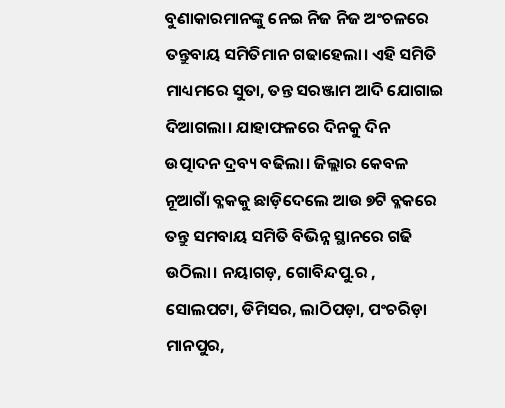ବୁଣାକାରମାନଙ୍କୁ ନେଇ ନିଜ ନିଜ ଅଂଚଳରେ ତନ୍ତୁବାୟ ସମିତିମାନ ଗଢାହେଲା। ଏହି ସମିତି ମାଧ୍ୟମରେ ସୁତା, ତନ୍ତ ସରଞ୍ଜାମ ଆଦି ଯୋଗାଇ ଦିଆଗଲା। ଯାହାଫଳରେ ଦିନକୁ ଦିନ ଉତ୍ପାଦନ ଦ୍ରବ୍ୟ ବଢିଲା। ଜିଲ୍ଲାର କେବଳ ନୂଆଗାଁ ବ୍ଳକକୁ ଛାଡ଼ିଦେଲେ ଆଉ ୭ଟି ବ୍ଳକରେ ତନ୍ତୁ ସମବାୟ ସମିତି ବିଭିନ୍ନ ସ୍ଥାନରେ ଗଢି ଉଠିଲା। ନୟାଗଡ଼, ଗୋବିନ୍ଦପୁ.ର , ସୋଲପଟା, ଡିମିସର, ଲାଠିପଡ଼ା, ପଂଚରିଡ଼ା ମାନପୁର,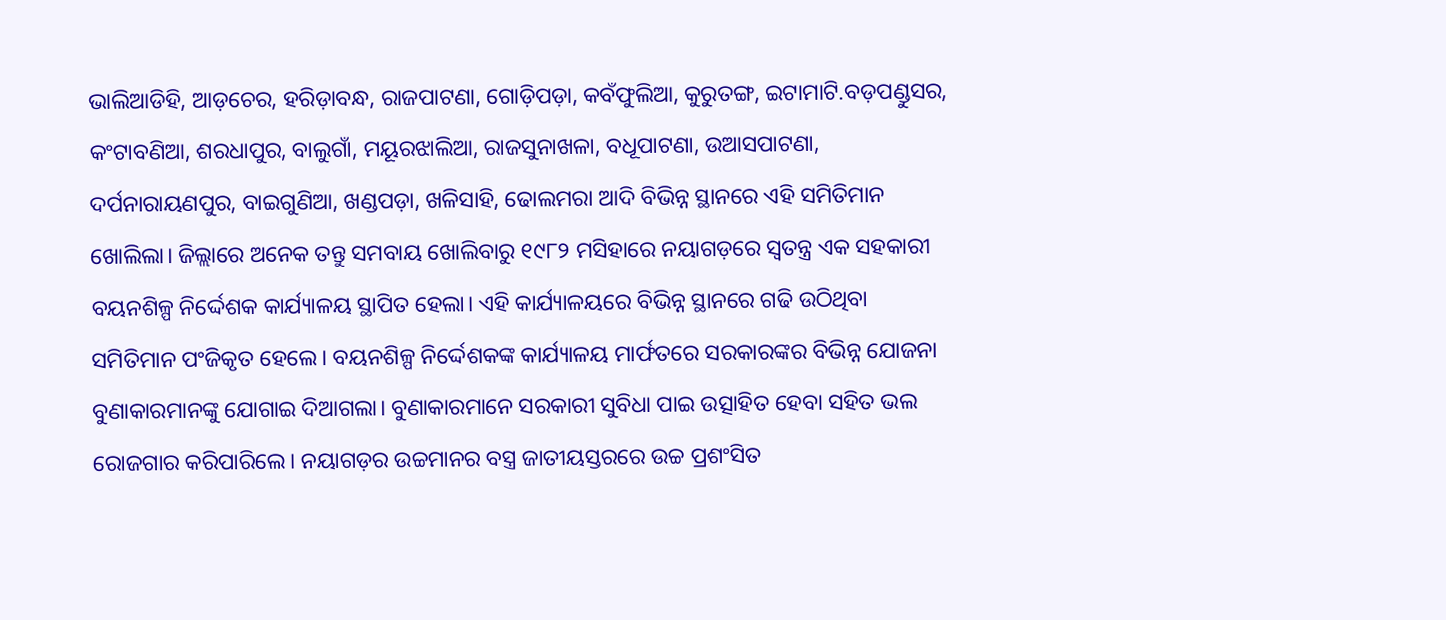ଭାଲିଆଡିହି, ଆଡ଼ଚେର, ହରିଡ଼ାବନ୍ଧ, ରାଜପାଟଣା, ଗୋଡ଼ିପଡ଼ା, କବଁଫୁଲିଆ, କୁରୁତଙ୍ଗ, ଇଟାମାଟି.ବଡ଼ପଣ୍ଡୁସର, କଂଟାବଣିଆ, ଶରଧାପୁର, ବାଲୁଗାଁ, ମୟୂରଝାଲିଆ, ରାଜସୁନାଖଳା, ବଧୂପାଟଣା, ଉଆସପାଟଣା, ଦର୍ପନାରାୟଣପୁର, ବାଇଗୁଣିଆ, ଖଣ୍ଡପଡ଼ା, ଖଳିସାହି, ଢୋଲମରା ଆଦି ବିଭିନ୍ନ ସ୍ଥାନରେ ଏହି ସମିତିମାନ ଖୋଲିଲା। ଜିଲ୍ଲାରେ ଅନେକ ତନ୍ତୁ ସମବାୟ ଖୋଲିବାରୁ ୧୯୮୨ ମସିହାରେ ନୟାଗଡ଼ରେ ସ୍ୱତନ୍ତ୍ର ଏକ ସହକାରୀ ବୟନଶିଳ୍ପ ନିର୍ଦ୍ଦେଶକ କାର୍ଯ୍ୟାଳୟ ସ୍ଥାପିତ ହେଲା। ଏହି କାର୍ଯ୍ୟାଳୟରେ ବିଭିନ୍ନ ସ୍ଥାନରେ ଗଢି ଉଠିଥିବା ସମିତିମାନ ପଂଜିକୃତ ହେଲେ। ବୟନଶିଳ୍ପ ନିର୍ଦ୍ଦେଶକଙ୍କ କାର୍ଯ୍ୟାଳୟ ମାର୍ଫତରେ ସରକାରଙ୍କର ବିଭିନ୍ନ ଯୋଜନା ବୁଣାକାରମାନଙ୍କୁ ଯୋଗାଇ ଦିଆଗଲା। ବୁଣାକାରମାନେ ସରକାରୀ ସୁବିଧା ପାଇ ଉତ୍ସାହିତ ହେବା ସହିତ ଭଲ ରୋଜଗାର କରିପାରିଲେ। ନୟାଗଡ଼ର ଉଚ୍ଚମାନର ବସ୍ତ୍ର ଜାତୀୟସ୍ତରରେ ଉଚ୍ଚ ପ୍ରଶଂସିତ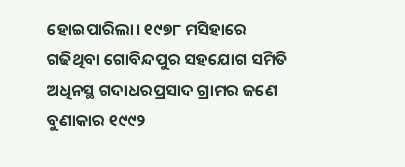ହୋଇପାରିଲା। ୧୯୭୮ ମସିହାରେ ଗଢିଥିବା ଗୋବିନ୍ଦପୁର ସହଯୋଗ ସମିତି ଅଧିନସ୍ଥ ଗଦାଧରପ୍ରସାଦ ଗ୍ରାମର ଜଣେ ବୁଣାକାର ୧୯୯୨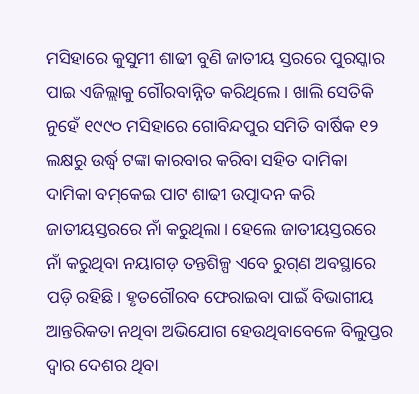ମସିହାରେ କୁସୁମୀ ଶାଢୀ ବୁଣି ଜାତୀୟ ସ୍ତରରେ ପୁରସ୍କାର ପାଇ ଏଜିଲ୍ଲାକୁ ଗୌରବାନ୍ନିତ କରିଥିଲେ। ଖାଲି ସେତିକି ନୁହେଁ ୧୯୯୦ ମସିହାରେ ଗୋବିନ୍ଦପୁର ସମିତି ବାର୍ଷିକ ୧୨ ଲକ୍ଷରୁ ଉର୍ଦ୍ଧ୍ୱ ଟଙ୍କା କାରବାର କରିବା ସହିତ ଦାମିକା ଦାମିକା ବମ୍‌କେଇ ପାଟ ଶାଢୀ ଉତ୍ପାଦନ କରି ଜାତୀୟସ୍ତରରେ ନାଁ କରୁଥିଲା। ହେଲେ ଜାତୀୟସ୍ତରରେ ନାଁ କରୁଥିବା ନୟାଗଡ଼ ତନ୍ତଶିଳ୍ପ ଏବେ ରୁଗ୍‌ଣ ଅବସ୍ଥାରେ ପଡ଼ି ରହିଛି। ହୃତଗୌରବ ଫେରାଇବା ପାଇଁ ବିଭାଗୀୟ ଆନ୍ତରିକତା ନଥିବା ଅଭିଯୋଗ ହେଉଥିବାବେଳେ ବିଲୁପ୍ତର ଦ୍ୱାର ଦେଶର ଥିବା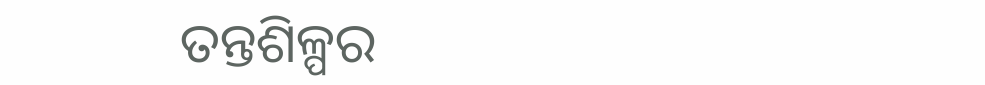ତନ୍ତଶିଳ୍ପର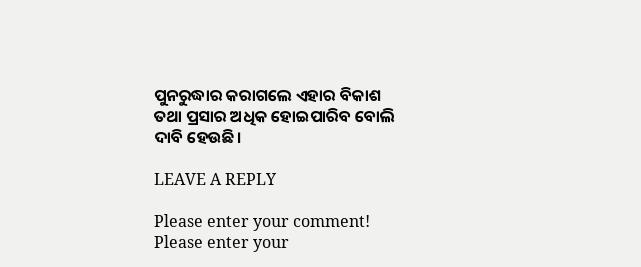ପୁନରୁଦ୍ଧାର କରାଗଲେ ଏହାର ବିକାଶ ତଥା ପ୍ରସାର ଅଧିକ ହୋଇପାରିବ ବୋଲି ଦାବି ହେଉଛି।

LEAVE A REPLY

Please enter your comment!
Please enter your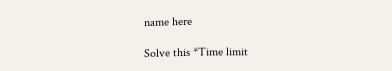name here

Solve this *Time limit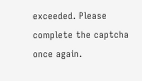exceeded. Please complete the captcha once again.